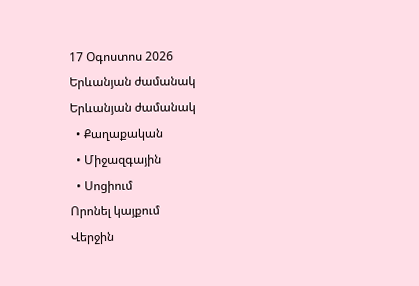17 Օգոստոս 2026
Երևանյան ժամանակ Երևանյան ժամանակ
  • Քաղաքական
  • Միջազգային
  • Սոցիում
Որոնել կայքում
Վերջին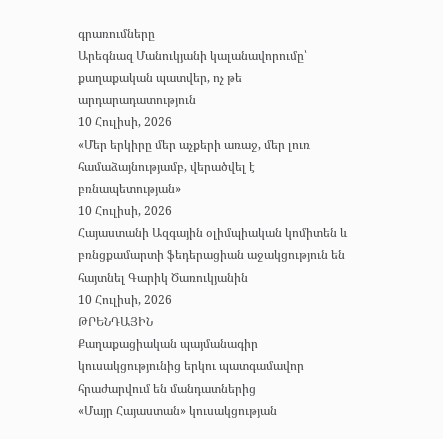գրառումները
Արեգնազ Մանուկյանի կալանավորումը՝ քաղաքական պատվեր, ոչ թե արդարադատություն
10 Հուլիսի, 2026
«Մեր երկիրը մեր աչքերի առաջ, մեր լուռ համաձայնությամբ, վերածվել է բռնապետության»
10 Հուլիսի, 2026
Հայաստանի Ազգային օլիմպիական կոմիտեն և բռնցքամարտի ֆեդերացիան աջակցություն են հայտնել Գարիկ Ծառուկյանին
10 Հուլիսի, 2026
ԹՐԵՆԴԱՅԻՆ
Քաղաքացիական պայմանագիր կուսակցությունից երկու պատգամավոր հրաժարվում են մանդատներից
«Մայր Հայաստան» կուսակցության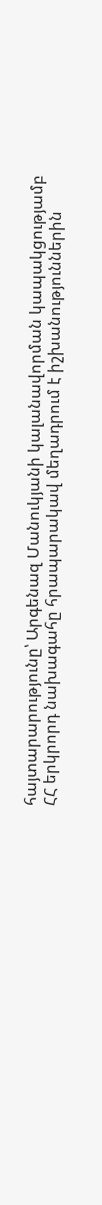հայտարարությունը՝ Արգենազ Մանուկյանի կալանավորման կապակցությամբ
ՀՀ երկրորդ նախագահը հրապարակավ մեղադրում է իշխանություններին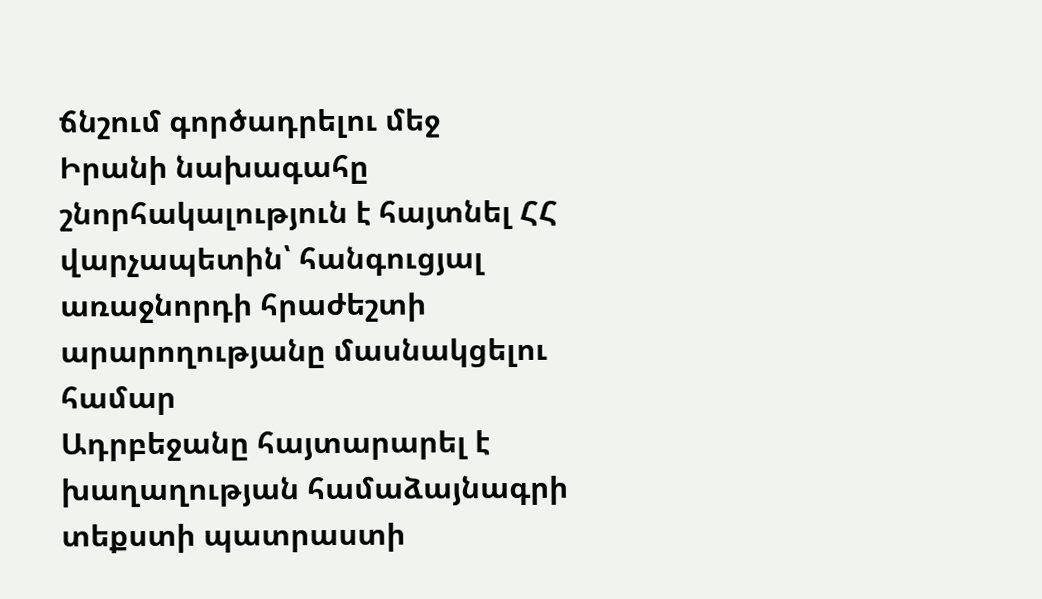ճնշում գործադրելու մեջ
Իրանի նախագահը շնորհակալություն է հայտնել ՀՀ վարչապետին՝ հանգուցյալ առաջնորդի հրաժեշտի արարողությանը մասնակցելու համար
Ադրբեջանը հայտարարել է խաղաղության համաձայնագրի տեքստի պատրաստի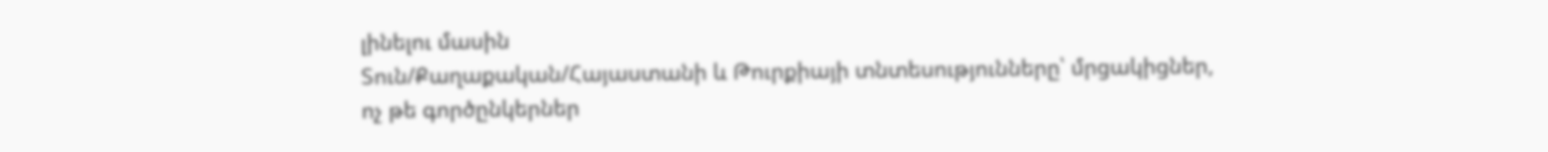լինելու մասին
Տուն/Քաղաքական/Հայաստանի և Թուրքիայի տնտեսությունները՝ մրցակիցներ, ոչ թե գործընկերներ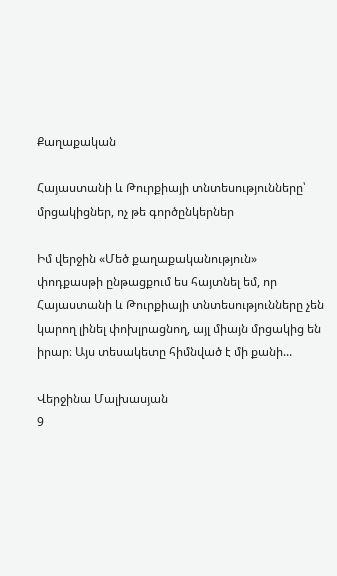Քաղաքական

Հայաստանի և Թուրքիայի տնտեսությունները՝ մրցակիցներ, ոչ թե գործընկերներ

Իմ վերջին «Մեծ քաղաքականություն» փոդքասթի ընթացքում ես հայտնել եմ, որ Հայաստանի և Թուրքիայի տնտեսությունները չեն կարող լինել փոխլրացնող, այլ միայն մրցակից են իրար։ Այս տեսակետը հիմնված է մի քանի...

Վերջինա Մալխասյան
9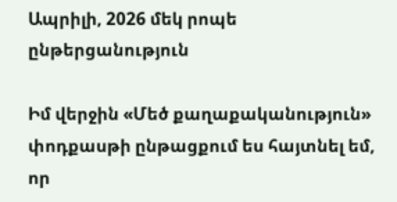Ապրիլի, 2026 մեկ րոպե ընթերցանություն

Իմ վերջին «Մեծ քաղաքականություն» փոդքասթի ընթացքում ես հայտնել եմ, որ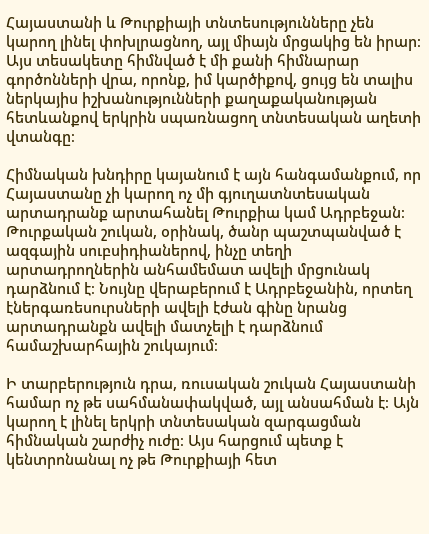Հայաստանի և Թուրքիայի տնտեսությունները չեն կարող լինել փոխլրացնող, այլ միայն մրցակից են իրար։ Այս տեսակետը հիմնված է մի քանի հիմնարար գործոնների վրա, որոնք, իմ կարծիքով, ցույց են տալիս ներկայիս իշխանությունների քաղաքականության հետևանքով երկրին սպառնացող տնտեսական աղետի վտանգը։

Հիմնական խնդիրը կայանում է այն հանգամանքում, որ Հայաստանը չի կարող ոչ մի գյուղատնտեսական արտադրանք արտահանել Թուրքիա կամ Ադրբեջան։ Թուրքական շուկան, օրինակ, ծանր պաշտպանված է ազգային սուբսիդիաներով, ինչը տեղի արտադրողներին անհամեմատ ավելի մրցունակ դարձնում է։ Նույնը վերաբերում է Ադրբեջանին, որտեղ էներգառեսուրսների ավելի էժան գինը նրանց արտադրանքն ավելի մատչելի է դարձնում համաշխարհային շուկայում։

Ի տարբերություն դրա, ռուսական շուկան Հայաստանի համար ոչ թե սահմանափակված, այլ անսահման է։ Այն կարող է լինել երկրի տնտեսական զարգացման հիմնական շարժիչ ուժը։ Այս հարցում պետք է կենտրոնանալ ոչ թե Թուրքիայի հետ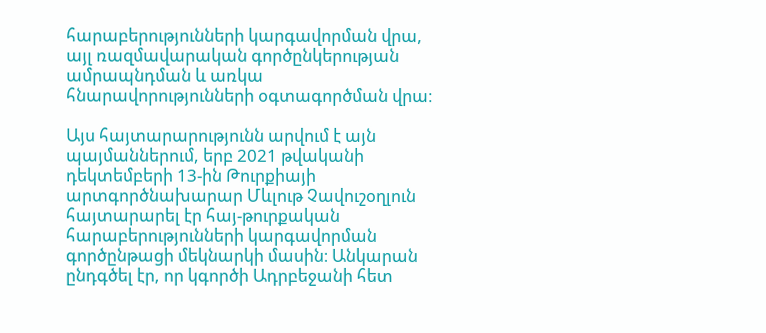հարաբերությունների կարգավորման վրա, այլ ռազմավարական գործընկերության ամրապնդման և առկա հնարավորությունների օգտագործման վրա։

Այս հայտարարությունն արվում է այն պայմաններում, երբ 2021 թվականի դեկտեմբերի 13-ին Թուրքիայի արտգործնախարար Մևլութ Չավուշօղլուն հայտարարել էր հայ-թուրքական հարաբերությունների կարգավորման գործընթացի մեկնարկի մասին։ Անկարան ընդգծել էր, որ կգործի Ադրբեջանի հետ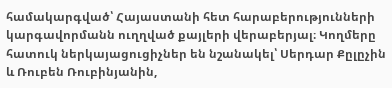համակարգված՝ Հայաստանի հետ հարաբերությունների կարգավորմանն ուղղված քայլերի վերաբերյալ։ Կողմերը հատուկ ներկայացուցիչներ են նշանակել՝ Սերդար Քըլըչին և Ռուբեն Ռուբինյանին,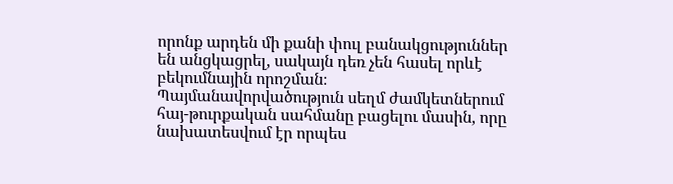որոնք արդեն մի քանի փուլ բանակցություններ են անցկացրել, սակայն դեռ չեն հասել որևէ բեկումնային որոշման։ Պայմանավորվածություն սեղմ ժամկետներում հայ-թուրքական սահմանը բացելու մասին, որը նախատեսվում էր որպես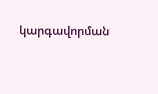կարգավորման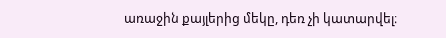առաջին քայլերից մեկը, դեռ չի կատարվել։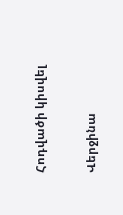Հոդվածի կիսվել

Վերջինա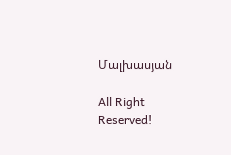Մալխասյան

All Right Reserved!